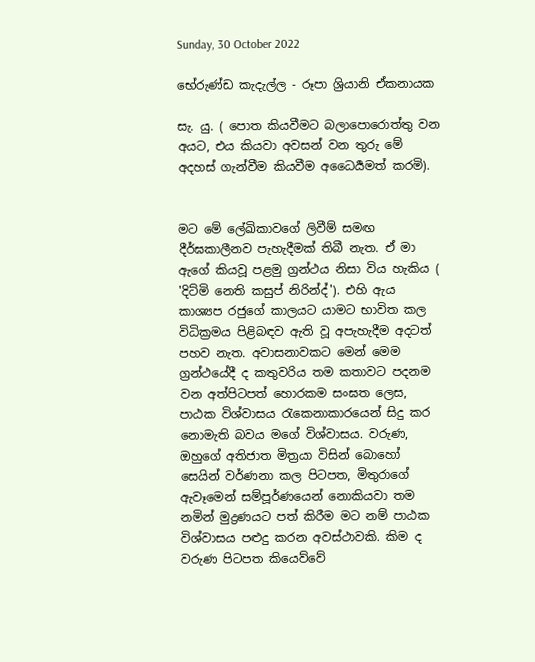Sunday, 30 October 2022

භේරුණ්ඩ කැදැල්ල - රූපා ශ්‍රියානි ඒකනායක

සැ. යු. ( පොත කියවීමට බලාපොරොත්තු වන අයට, එය කියවා අවසන් වන තුරු මේ අදහස් ගැන්වීම කියවීම අධෛර්‍යමත් කරමි).


මට මේ ලේඛිකාවගේ ලිවීම් සමඟ දීර්ඝකාලීනව පැහැදීමක් තිබී නැත. ඒ මා ඇගේ කියවූ පළමු ග්‍රන්ථය නිසා විය හැකිය ( 'දිට්මි නෙති කසුප් නිරින්ද්'). එහි ඇය කාශ්‍යප රජුගේ කාලයට යාමට භාවිත කල විධික්‍රමය පිළිබඳව ඇති වූ අපැහැදීම අදටත් පහව නැත. අවාසනාවකට මෙන් මෙම ග්‍රන්ථයේදී ද කතුවරිය තම කතාවට පදනම වන අත්පිටපත් හොරකම සංඝත ලෙස, පාඨක විශ්වාසය රැකෙනාකාරයෙන් සිදු කර නොමැති බවය මගේ විශ්වාසය. වරුණ, ඔහුගේ අතිජාත මිත්‍රයා විසින් බොහෝ සෙයින් වර්ණනා කල පිටපත, මිතුරාගේ ඇවෑමෙන් සම්පූර්ණයෙන් නොකියවා තම නමින් මුද්‍රණයට පත් කිරීම මට නම් පාඨක විශ්වාසය පළුදු කරන අවස්ථාවකි. කිම ද වරුණ පිටපත කියෙව්වේ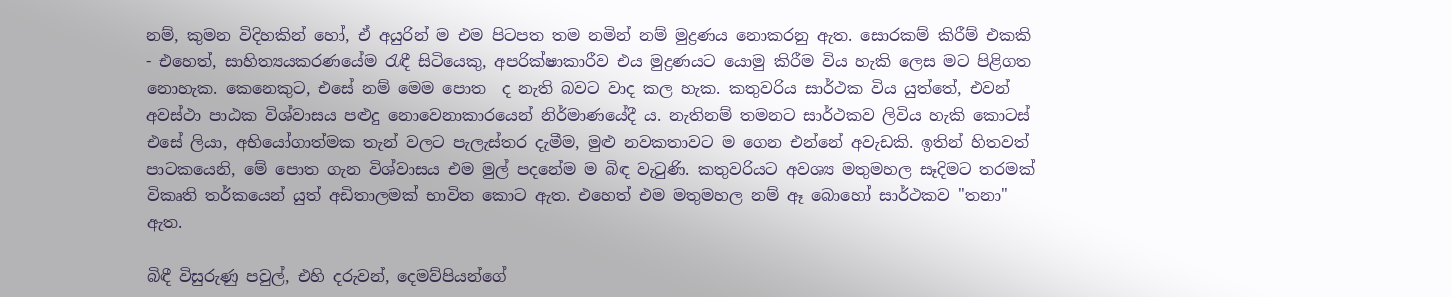නම්, කුමන විදිහකින් හෝ, ඒ අයුරින් ම එම පිටපත තම නමින් නම් මුද්‍රණය නොකරනු ඇත. සොරකම් කිරීම් එකකි - එහෙත්, සාහිත්‍යයකරණයේම රැඳී සිටියෙකු, අපරික්ෂාකාරීව එය මුද්‍රණයට යොමු කිරීම විය හැකි ලෙස මට පිළිගත නොහැක. කෙනෙකුට, එසේ නම් මෙම පොත  ද නැති බවට වාද කල හැක. කතුවරිය සාර්ථක විය යුත්තේ, එවන් අවස්ථා පාඨක විශ්වාසය පළුදු නොවෙනාකාරයෙන් නිර්මාණයේදී ය. නැතිනම් තමනට සාර්ථකව ලිවිය හැකි කොටස් එසේ ලියා, අභියෝගාත්මක තැන් වලට පැලැස්තර දැමීම, මුළු නවකතාවට ම ගෙන එන්නේ අවැඩකි. ඉතින් හිතවත් පාටකයෙනි, මේ පොත ගැන විශ්වාසය එම මුල් පදනේම ම බිඳ වැටුණි. කතුවරියට අවශ්‍ය මතුමහල සෑදිමට තරමක් විකෘති තර්කයෙන් යුත් අඩිතාලමක් භාවිත කොට ඇත. එහෙත් එම මතුමහල නම් ඈ බොහෝ සාර්ථකව "තනා" ඇත.

බිඳී විසුරුණු පවුල්, එහි දරුවන්, දෙමව්පියන්ගේ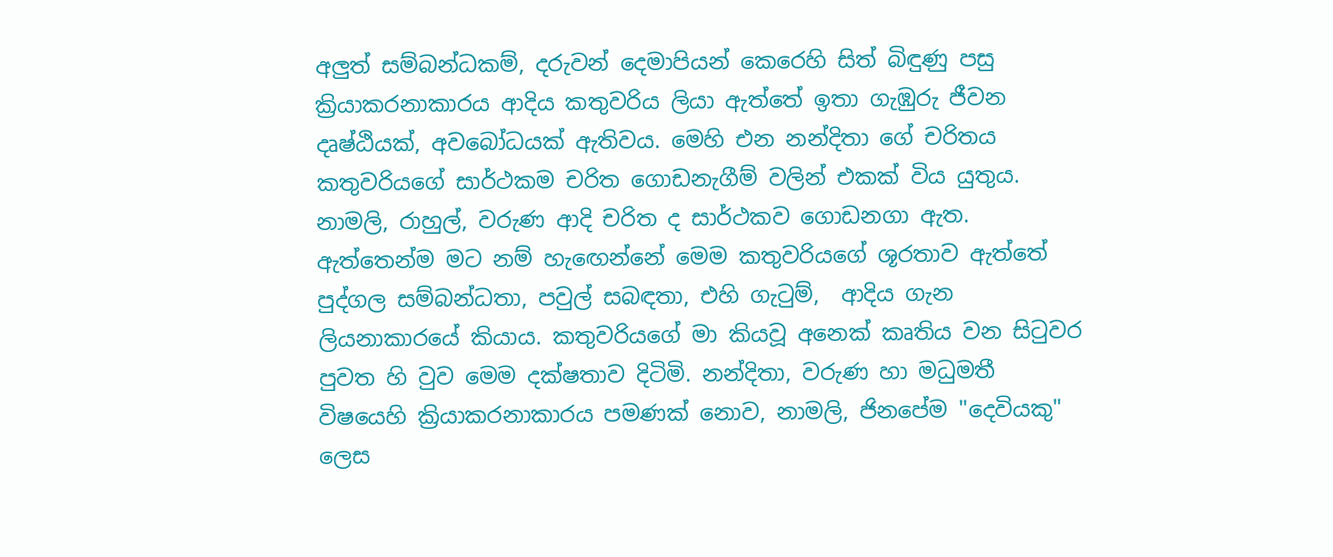අලුත් සම්බන්ධකම්, දරුවන් දෙමාපියන් කෙරෙහි සිත් බිඳුණු පසු ක්‍රියාකරනාකාරය ආදිය කතුවරිය ලියා ඇත්තේ ඉතා ගැඹුරු ජීවන දෘෂ්ඨියක්, අවබෝධයක් ඇතිවය. මෙහි එන නන්දිතා ගේ චරිතය කතුවරියගේ සාර්ථකම චරිත ගොඩනැගීම් වලින් එකක් විය යුතුය.  නාමලි, රාහුල්, වරුණ ආදි චරිත ද සාර්ථකව ගොඩනගා ඇත. ඇත්තෙන්ම මට නම් හැඟෙන්නේ මෙම කතුවරියගේ ශූරතාව ඇත්තේ පුද්ගල සම්බන්ධතා, පවුල් සබඳතා, එහි ගැටුම්,  ආදිය ගැන ලියනාකාරයේ කියාය. කතුවරියගේ මා කියවූ අනෙක් කෘතිය වන සිටුවර පුවත හි වුව මෙම දක්ෂතාව දිටිමි. නන්දිතා, වරුණ හා මධුමතී විෂයෙහි ක්‍රියාකරනාකාරය පමණක් නොව, නාමලි, ජිනපේම "දෙවියකු" ලෙස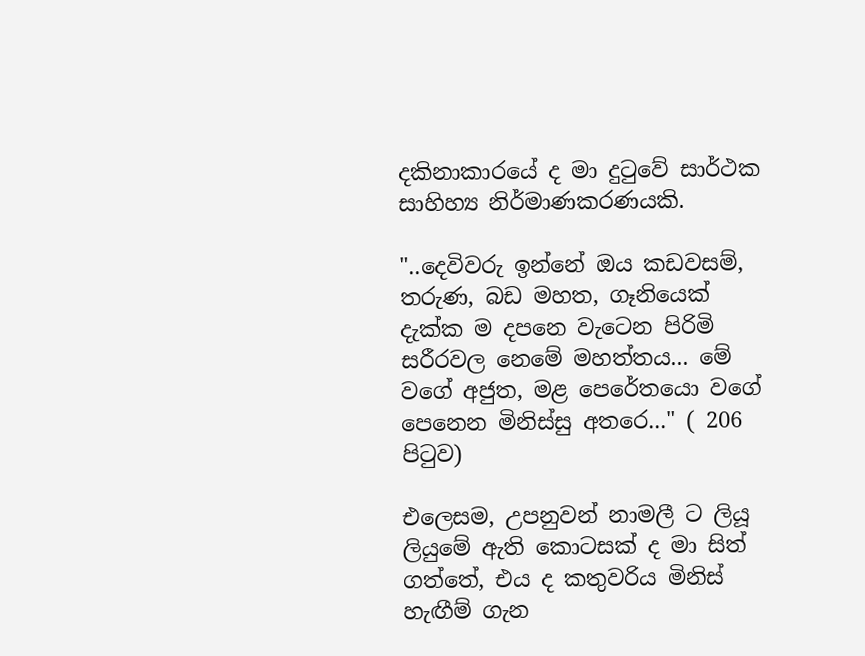දකිනාකාරයේ ද මා දුටුවේ සාර්ථක සාහිහ්‍ය නිර්මාණකරණයකි.

"..දෙවිවරු ඉන්නේ ඔය කඩවසම්, තරුණ, බඩ මහත, ගෑනියෙක් දැක්ක ම දපනෙ වැටෙන පිරිමි සරීරවල නෙමේ මහත්තය... මේ වගේ අජුත, මළ පෙරේතයො වගේ පෙනෙන මිනිස්සු අතරෙ..." ( 206 පිටුව)

එලෙසම, උපනුවන් නාමලී ට ලියූ ලියුමේ ඇති කොටසක් ද මා සිත් ගත්තේ, එය ද කතුවරිය මිනිස් හැඟීම් ගැන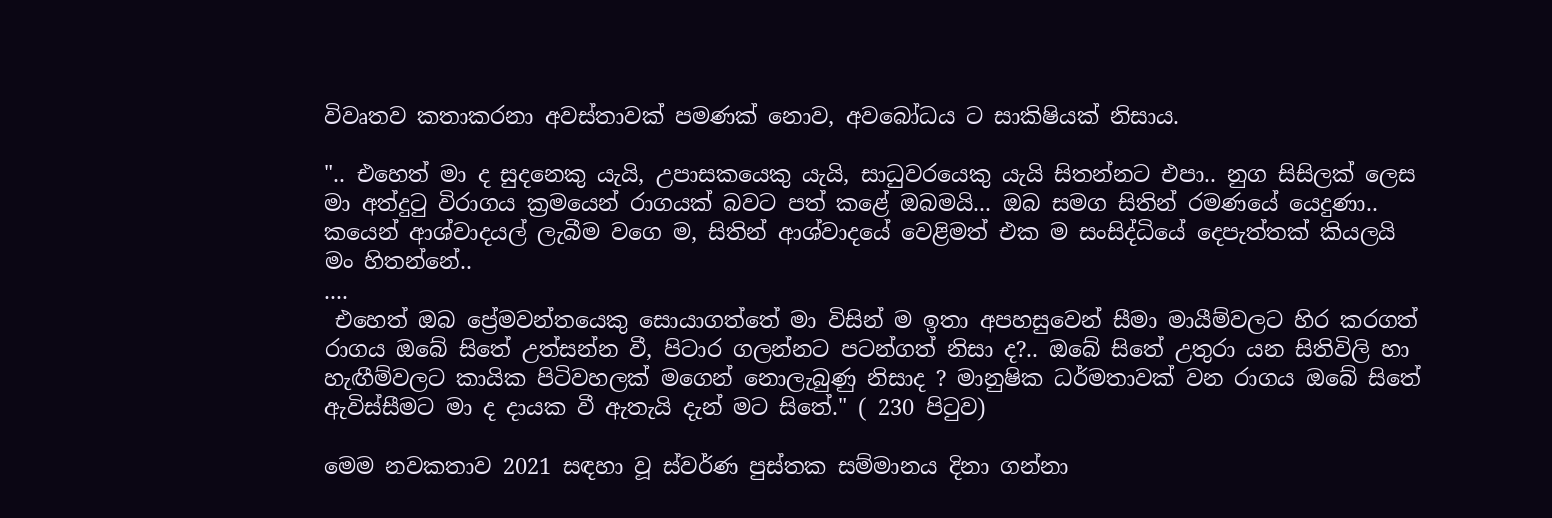විවෘතව කතාකරනා අවස්තාවක් පමණක් නොව, අවබෝධය ට සාකිෂියක් නිසාය.

".. එහෙත් මා ද සුදනෙකු යැයි, උපාසකයෙකු යැයි, සාධුවරයෙකු යැයි සිතන්නට එපා.. නුග සිසිලක් ලෙස මා අත්දුටු විරාගය ක්‍රමයෙන් රාගයක් බවට පත් කළේ ඔබමයි... ඔබ සමග සිතින් රමණයේ යෙදුණා.. කයෙන් ආශ්වාදයල් ලැබීම වගෙ ම, සිතින් ආශ්වාදයේ වෙළිමත් එක ම සංසිද්ධියේ දෙපැත්තක් කියලයි මං හිතන්නේ..
....
 එහෙත් ඔබ ප්‍රේමවන්තයෙකු සොයාගත්තේ මා විසින් ම ඉතා අපහසුවෙන් සීමා මායීම්වලට හිර කරගත් රාගය ඔබේ සිතේ උත්සන්න වී, පිටාර ගලන්නට පටන්ගත් නිසා ද?.. ඔබේ සිතේ උතුරා යන සිතිවිලි හා හැඟීම්වලට කායික පිටිවහලක් මගෙන් නොලැබුණු නිසාද ? මානුෂික ධර්මතාවක් වන රාගය ඔබේ සිතේ ඇවිස්සීමට මා ද දායක වී ඇතැයි දැන් මට සිතේ." ( 230 පිටුව)

මෙම නවකතාව 2021 සඳහා වූ ස්වර්ණ පුස්තක සම්මානය දිනා ගන්නා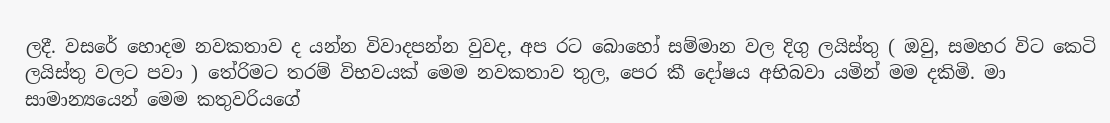ලදී. වසරේ හොදම නවකතාව ද යන්න විවාදපන්න වුවද, අප රට බොහෝ සම්මාන වල දිගු ලයිස්තු ( ඔවු, සමහර විට කෙටි ලයිස්තු වලට පවා ) තේරිමට තරම් විභවයක් මෙම නවකතාව තුල, පෙර කී දෝෂය අභිබවා යමින් මම දකිමි. මා සාමාන්‍යයෙන් මෙම කතුවරියගේ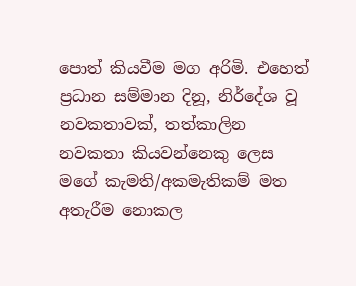පොත් කියවීම මග අරිමි. එහෙත් ප්‍රධාන සම්මාන දිනූ, නිර්දේශ වූ නවකතාවක්, තත්කාලින නවකතා කියවන්නෙකු ලෙස මගේ කැමති/අකමැතිකම් මත අතැරීම නොකල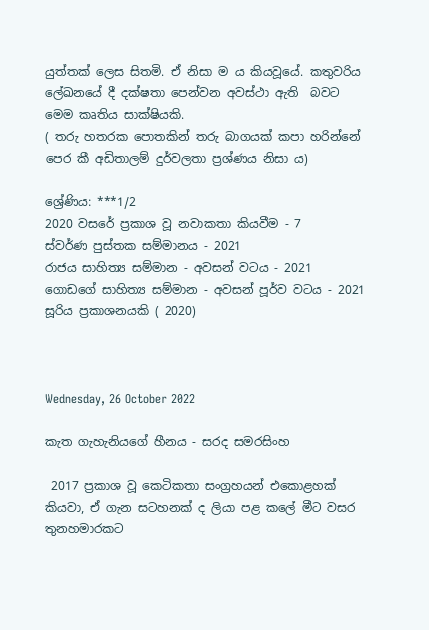යුත්තක් ලෙස සිතමි. ඒ නිසා ම ය කියවූයේ. කතුවරිය  ලේඛනයේ දී දක්ෂතා පෙන්වන අවස්ථා ඇති  බවට මෙම කෘතිය සාක්ෂියකි.
( තරු හතරක පොතකින් තරු බාගයක් කපා හරින්නේ පෙර කී අඩිතාලම් දුර්වලතා ප්‍රශ්ණය නිසා ය)

ශ්‍රේණිය: ***1/2
2020 වසරේ ප්‍රකාශ වූ නවාකතා කියවීම - 7
ස්වර්ණ පුස්තක සම්මානය - 2021
රාජය සාහිත්‍ය සම්මාන - අවසන් වටය - 2021
ගොඩගේ සාහිත්‍ය සම්මාන - අවසන් පූර්ව වටය - 2021
සූරිය ප්‍රකාශනයකි ( 2020)



Wednesday, 26 October 2022

කැත ගැහැනියගේ හීනය - සරද සමරසිංහ

 2017 ප්‍රකාශ වූ කෙටිකතා සංග්‍රහයන් එකොළහක් කියවා, ඒ ගැන සටහනක් ද ලියා පළ කලේ මීට වසර තුනහමාරකට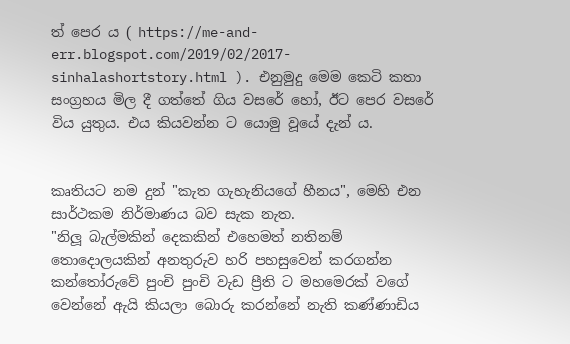ත් පෙර ය ( https://me-and-err.blogspot.com/2019/02/2017-sinhalashortstory.html ). එනුමුදු මෙම කෙටි කතා සංග්‍රහය මිල දී ගත්තේ ගිය වසරේ හෝ, ඊට පෙර වසරේ විය යුතුය. එය කියවන්න ට යොමු වූයේ දැන් ය.


කෘතියට නම දුන් "කැත ගැහැනියගේ හීනය", මෙහි එන සාර්ථකම නිර්මාණය බව සැක නැත.
"නිලූ බැල්මකින් දෙකකින් එහෙමත් නතිනම් තොදොලයකින් අනතුරුව හරි පහසුවෙන් කරගන්න කන්තෝරුවේ පුංචි පුංචි වැඩ ප්‍රීති ට මහමෙරක් වගේ වෙන්නේ ඇයි කියලා බොරු කරන්නේ නැති කණ්ණාඩිය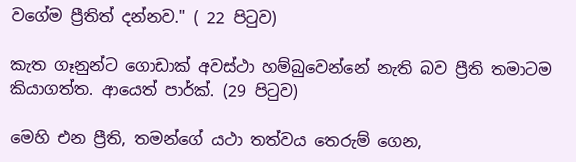වගේම ප්‍රීතිත් දන්නව." ( 22 පිටුව)

කැත ගෑනුන්ට ගොඩාක් අවස්ථා හම්බුවෙන්නේ නැති බව ප්‍රීති තමාටම කියාගත්ත. ආයෙත් පාර්ක්. (29 පිටුව)

මෙහි එන ප්‍රීති, තමන්ගේ යථා තත්වය තෙරුම් ගෙන,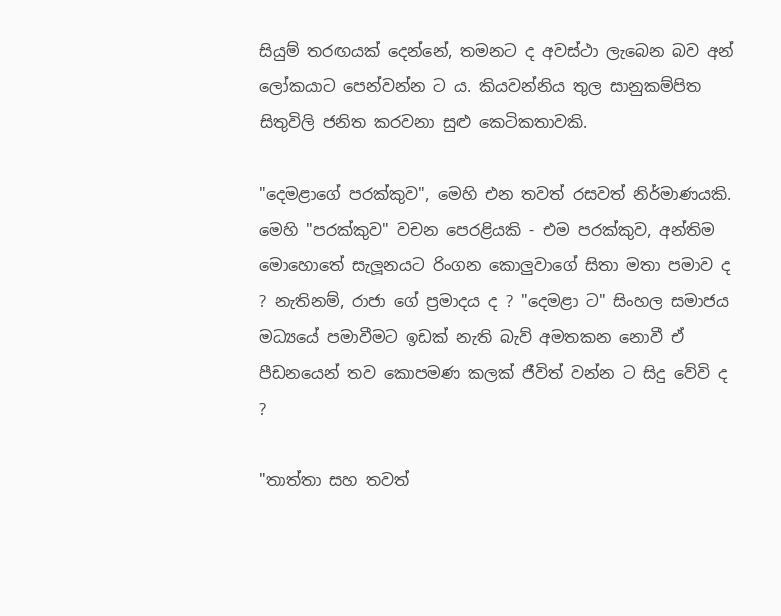සියුම් තරඟයක් දෙන්නේ, තමනට ද අවස්ථා ලැබෙන බව අන් ලෝකයාට පෙන්වන්න ට ය. කියවන්නිය තුල සානුකම්පිත සිතුවිලි ජනිත කරවනා සුළු කෙටිකතාවකි.

"දෙමළාගේ පරක්කුව", මෙහි එන තවත් රසවත් නිර්මාණයකි. මෙහි "පරක්කුව" වචන පෙරළියකි - එම පරක්කුව, අන්තිම මොහොතේ සැලූනයට රිංගන කොලුවාගේ සිතා මතා පමාව ද ? නැතිනම්, රාජා ගේ ප්‍රමාදය ද ? "දෙමළා ට" සිංහල සමාජය මධ්‍යයේ පමාවීමට ඉඩක් නැති බැව් අමතකන නොවී ඒ පීඩනයෙන් තව කොපමණ කලක් ජීවිත් වන්න ට සිදු වේවි ද ?

"තාත්තා සහ තවත්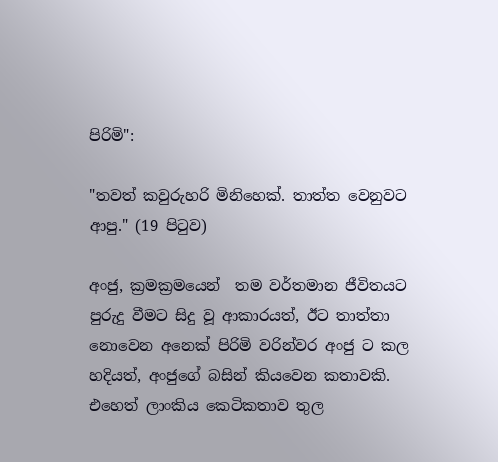පිරිමි":

"තවත් කවුරුහරි මිනිහෙක්. තාත්ත වෙනුවට ආපු." (19 පිටුව)

අංජු, ක්‍රමක්‍රමයෙන්  තම වර්තමාන ජීවිතයට පුරුදු වීමට සිදු වූ ආකාරයත්, ඊට තාත්තා නොවෙන අනෙක් පිරිමි වරින්වර අංජු ට කල හදියත්, අංජුගේ බසින් කියවෙන කතාවකි. එහෙත් ලාංකිය කෙටිකතාව තුල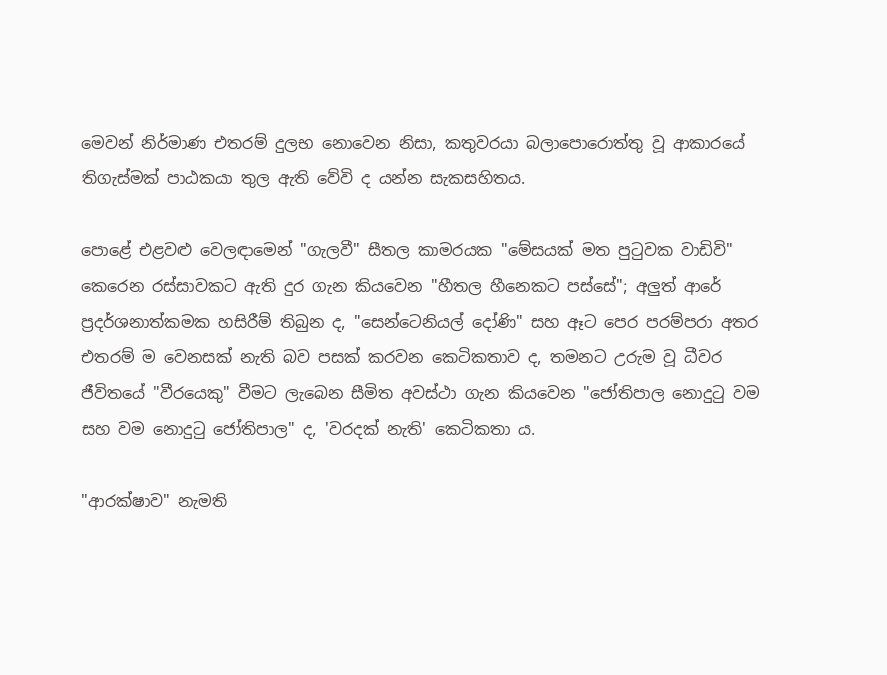මෙවන් නිර්මාණ එතරම් දුලභ නොවෙන නිසා, කතුවරයා බලාපොරොත්තු වූ ආකාරයේ තිගැස්මක් පාඨකයා තුල ඇති වේවි ද යන්න සැකසහිතය.

පොළේ එළවළු වෙලඳාමෙන් "ගැලවී" සීතල කාමරයක "මේසයක් මත පුටුවක වාඩිවි" කෙරෙන රස්සාවකට ඇති දුර ගැන කියවෙන "හීතල හීනෙකට පස්සේ"; අලුත් ආරේ ප්‍රදර්ශනාත්කමක හසිරීම් තිබුන ද, "සෙන්ටෙනියල් දෝණි" සහ ඈට පෙර පරම්පරා අතර එතරම් ම වෙනසක් නැති බව පසක් කරවන කෙටිකතාව ද, තමනට උරුම වූ ධීවර ජීවිතයේ "වීරයෙකු" වීමට ලැබෙන සීමිත අවස්ථා ගැන කියවෙන "ජෝතිපාල නොදුටු වම සහ වම නොදුටු ජෝතිපාල" ද, 'වරදක් නැති' කෙටිකතා ය.

"ආරක්ෂාව" නැමති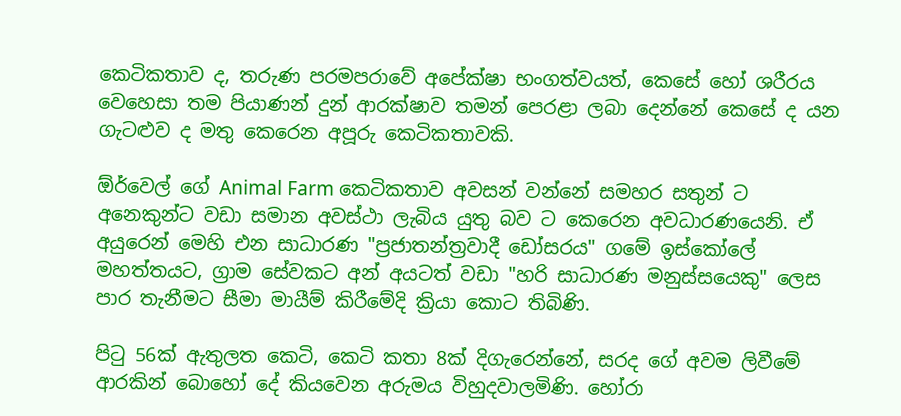කෙටිකතාව ද, තරුණ පරමපරාවේ අපේක්ෂා භංගත්වයත්, කෙසේ හෝ ශරීරය වෙහෙසා තම පියාණන් දුන් ආරක්ෂාව තමන් පෙරළා ලබා දෙන්නේ කෙසේ ද යන ගැටළුව ද මතු කෙරෙන අපූරු කෙටිකතාවකි.

ඕර්වෙල් ගේ Animal Farm කෙටිකතාව අවසන් වන්නේ සමහර සතුන් ට අනෙකුන්ට වඩා සමාන අවස්ථා ලැබිය යුතු බව ට කෙරෙන අවධාරණයෙනි. ඒ අයුරෙන් මෙහි එන සාධාරණ "ප්‍රජාතන්ත්‍රවාදී ඩෝසරය" ගමේ ඉස්කෝලේ මහත්තයට, ග්‍රාම සේවකට අන් අයටත් වඩා "හරි සාධාරණ මනුස්සයෙකු" ලෙස පාර තැනීමට සීමා මායීම් කිරීමේදි ක්‍රියා කොට තිබිණි.

පිටු 56ක් ඇතුලත කෙටි, කෙටි කතා 8ක් දිගැරෙන්නේ, සරද ගේ අවම ලිවීමේ ආරකින් බොහෝ දේ කියවෙන අරුමය විහුදවාලමිණි. හෝරා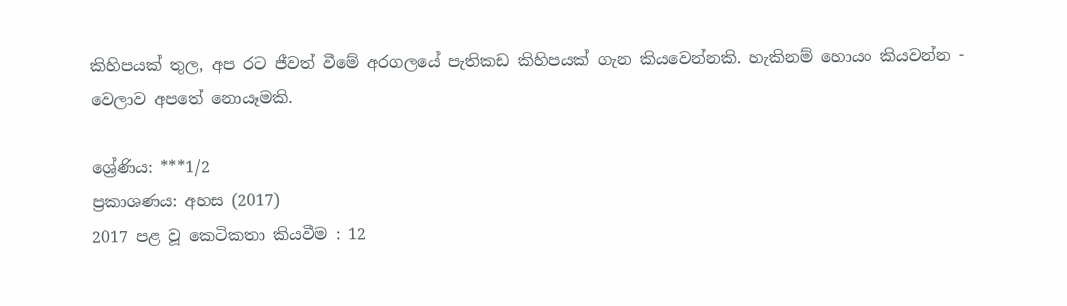කිහිපයක් තුල, අප රට ජීවත් වීමේ අරගලයේ පැතිකඩ කිහිපයක් ගැන කියවෙන්නකි. හැකිනම් හොයං කියවන්න - වෙලාව අපතේ නොයෑමකි.

ශ්‍රේණිය: ***1/2
ප්‍රකාශණය: අහස (2017)
2017 පළ වූ කෙටිකතා කියවීම : 12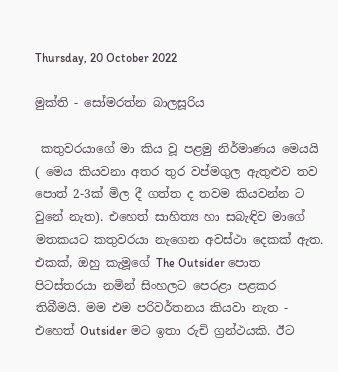Thursday, 20 October 2022

මුක්ති - සෝමරත්න බාලසූරිය

 කතුවරයාගේ මා කිය වූ පළමු නිර්මාණය මෙයයි ( මෙය කියවනා අතර තුර වප්මගුල ඇතුළුව තව පොත් 2-3ක් මිල දී ගත්ත ද තවම කියවන්න ට වුනේ නැත). එහෙත් සාහිත්‍ය හා සබැඳිව මාගේ මතකයට කතුවරයා නැගෙන අවස්ථා දෙකක් ඇත. එකක්, ඔහු කැමූගේ The Outsider පොත පිටස්තරයා නමින් සිංහලට පෙරළා පළකර තිබීමයි. මම එම පරිවර්තනය කියවා නැත - එහෙත් Outsider මට ඉතා රුචි ග්‍රන්ථයකි. ඊට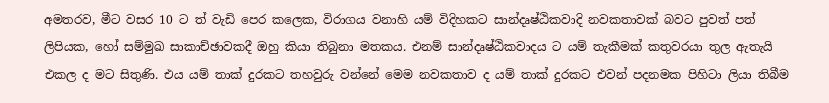අමතරව, මීට වසර 10 ට ත් වැඩි පෙර කලෙක, විරාගය වනාහි යම් විදිහකට සාන්දෘෂ්ඨිකවාදි නවකතාවක් බවට පුවත් පත් ලිපියක, හෝ සම්මුඛ සාකාච්ඡාවකදී ඔහු කියා තිබුනා මතකය. එනම් සාන්දෘෂ්ඨිකවාදය ට යම් තැකීමක් කතුවරයා තුල ඇතැයි එකල ද මට සිතුණි. එය යම් තාක් දුරකට තහවුරු වන්නේ මෙම නවකතාව ද යම් තාක් දුරකට එවන් පදනමක පිහිටා ලියා තිබීම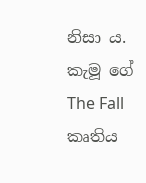නිසා ය. කැමූ ගේ The Fall කෘතිය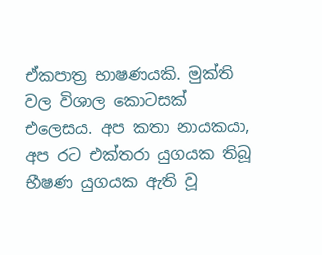ඒකපාත්‍ර භාෂණයකි. මුක්ති වල විශාල කොටසක් එලෙසය. අප කතා නායකයා, අප රට එක්තරා යුගයක තිබූ භීෂණ යුගයක ඇති වූ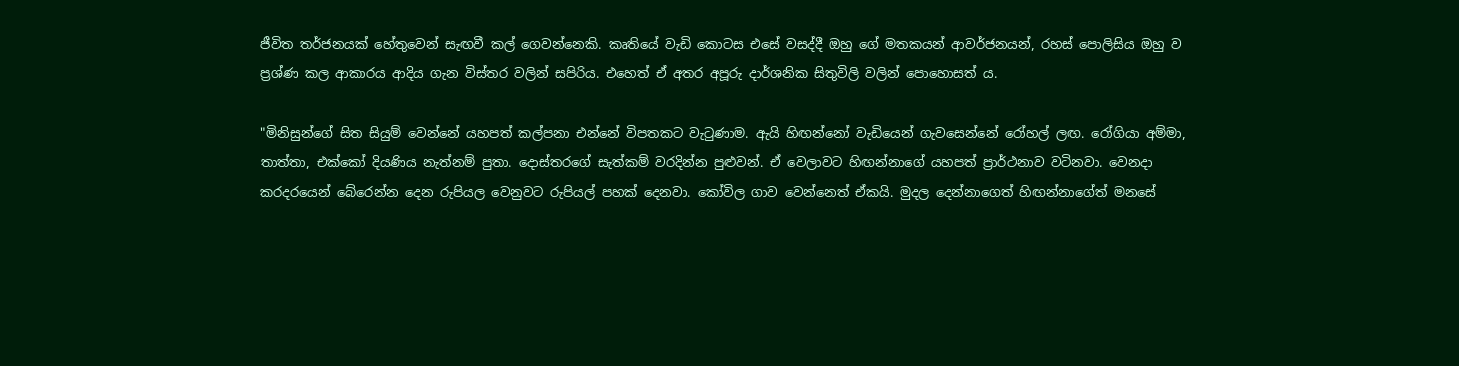ජීවිත තර්ජනයක් හේතුවෙන් සැඟවී කල් ගෙවන්නෙකි. කෘතියේ වැඩි කොටස එසේ වසද්දී ඔහු ගේ මතකයන් ආවර්ජනයන්, රහස් පොලිසිය ඔහු ව ප්‍රශ්ණ කල ආකාරය ආදිය ගැන විස්තර වලින් සපිරිය. එහෙත් ඒ අතර අපූරු දාර්ශනික සිතුවිලි වලින් පොහොසත් ය.

"මිනිසුන්ගේ සිත සියුම් වෙන්නේ යහපත් කල්පනා එන්නේ විපතකට වැටුණාම. ඇයි හිඟන්නෝ වැඩියෙන් ගැවසෙන්නේ රෝහල් ලඟ. රෝගියා අම්මා, තාත්තා, එක්කෝ දියණිය නැත්නම් පුතා. දොස්තරගේ සැත්කම් වරදින්න පුළුවන්. ඒ වෙලාවට හිඟන්නාගේ යහපත් ප්‍රාර්ථනාව වටිනවා. වෙනදා කරදරයෙන් බේරෙන්න දෙන රුපියල වෙනුවට රුපියල් පහක් දෙනවා. කෝවිල ගාව වෙන්නෙත් ඒකයි. මුදල දෙන්නාගෙත් හිඟන්නාගේත් මනසේ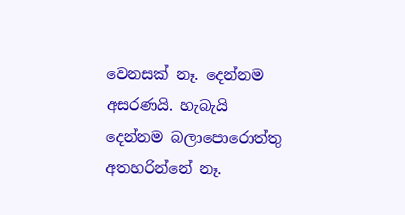වෙනසක් නෑ. දෙන්නම අසරණයි. හැබැයි දෙන්නම බලාපොරොත්තු අතහරින්නේ නෑ.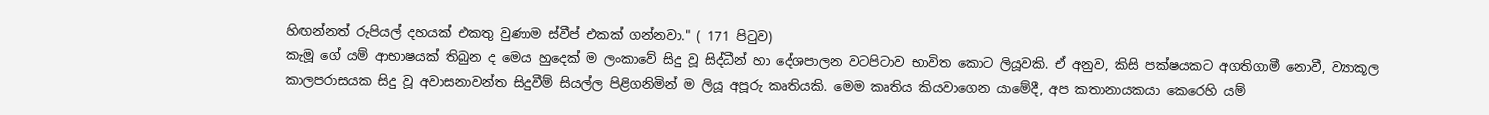හිඟන්නත් රුපියල් දහයක් එකතු වුණාම ස්වීප් එකක් ගන්නවා." ( 171 පිටුව)
කැමූ ගේ යම් ආභාෂයක් තිබුන ද මෙය හුදෙක් ම ලංකාවේ සිදු වූ සිද්ධීන් හා දේශපාලන වටපිටාව භාවිත කොට ලියූවකි. ඒ අනුව, කිසි පක්ෂයකට අගතිගාමී නොවී, ව්‍යාකූල කාලපරාසයක සිදු වූ අවාසනාවන්ත සිදුවීම් සියල්ල පිළිගනිමින් ම ලියූ අපූරු කෘතියකි. මෙම කෘතිය කියවාගෙන යාමේදී, අප කතානායකයා කෙරෙහි යම්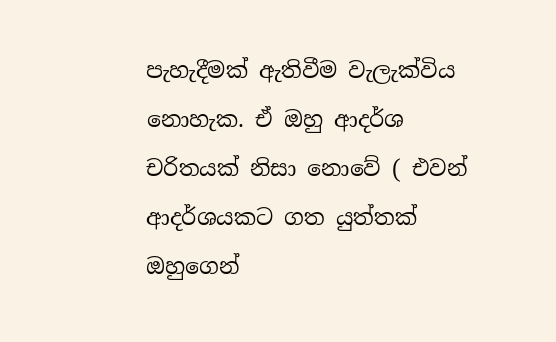පැහැදීමක් ඇතිවීම වැලැක්විය නොහැක. ඒ ඔහු ආදර්ශ චරිතයක් නිසා නොවේ ( එවන් ආදර්ශයකට ගත යුත්තක් ඔහුගෙන්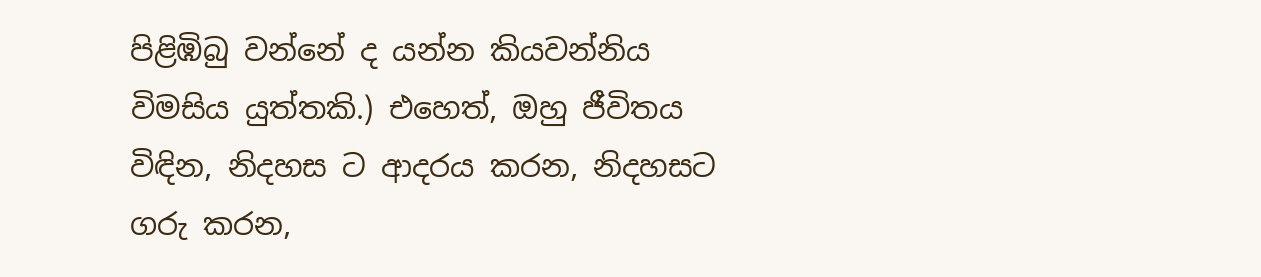පිළිඹිබු වන්නේ ද යන්න කියවන්නිය විමසිය යුත්තකි.) එහෙත්, ඔහු ජීවිතය විඳින, නිදහස ට ආදරය කරන, නිදහසට ගරු කරන,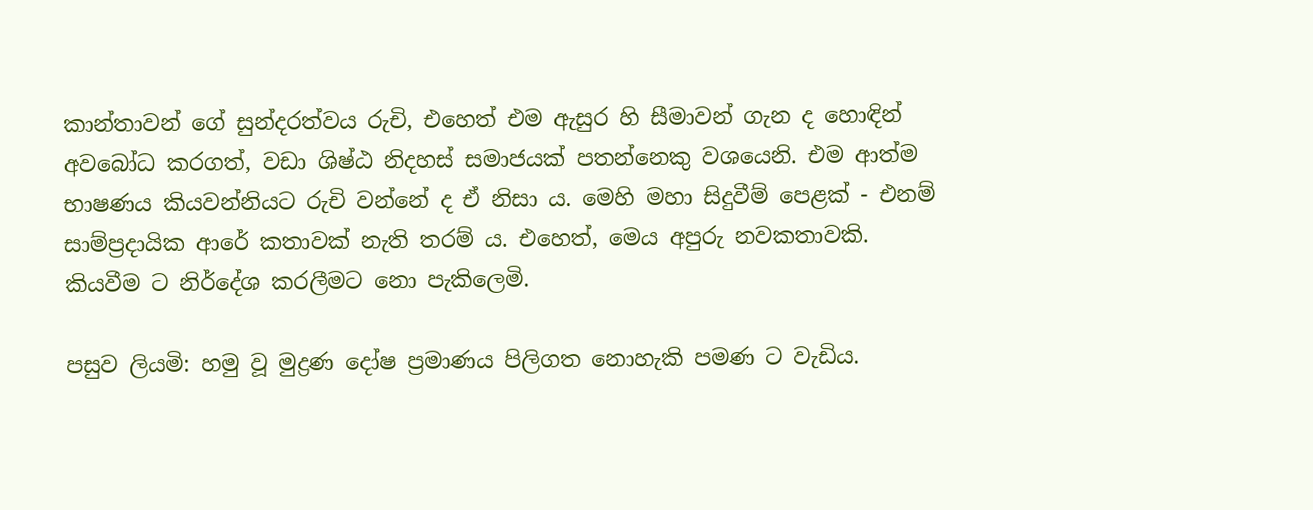කාන්තාවන් ගේ සුන්දරත්වය රුචි, එහෙත් එම ඇසුර හි සීමාවන් ගැන ද හොඳින් අවබෝධ කරගත්, වඩා ශිෂ්ඨ නිදහස් සමාජයක් පතන්නෙකු වශයෙනි. එම ආත්ම භාෂණය කියවන්නියට රුචි වන්නේ ද ඒ නිසා ය. මෙහි මහා සිදුවීම් පෙළක් - එනම් සාම්ප්‍රදායික ආරේ කතාවක් නැති තරම් ය. එහෙත්, මෙය අපුරු නවකතාවකි. කියවීම ට නිර්දේශ කරලීමට නො පැකිලෙමි.

පසුව ලියමි: හමු වූ මුද්‍රණ දෝෂ ප්‍රමාණය පිලිගත නොහැකි පමණ ට වැඩිය.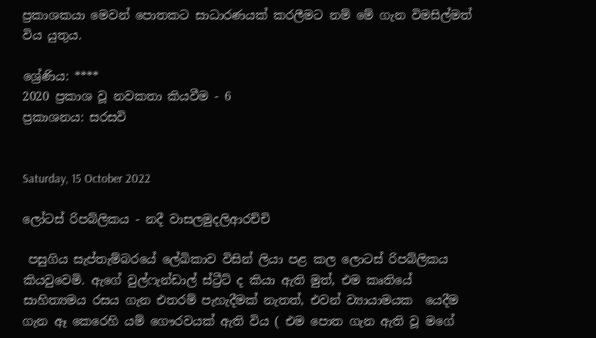ප්‍රකාශකයා මෙවන් පොතකට සාධාරණයක් කරලීමට නම් මේ ගැන විමසිල්මත් විය යුතුය.

ශ්‍රේණිය: ****
2020 ප්‍රකාශ වූ නවකතා කියවීම - 6
ප්‍රකාශනය: සරසවි


Saturday, 15 October 2022

ලෝටස් රිපබ්ලිකය - නදී වාසලමුදලිආරච්චි

 පසුගිය සැප්තැම්බරයේ ලේඛිකාව විසින් ලියා පළ කල ලොටස් රිපබ්ලිකය කියවුවෙමි. ඇගේ වුල්ෆැන්ඩාල් ස්ට්‍රීට් ද කියා ඇති මුත්, එම කෘතියේ සාහිත්‍යමය රසය ගැන එතරම් පැහැදීමක් නැතත්, එවන් ව්‍යායාමයක  යෙදීම ගැන ඈ කෙරෙහි යම් ගෞරවයක් ඇති විය ( එම පොත ගැන ඇති වූ මගේ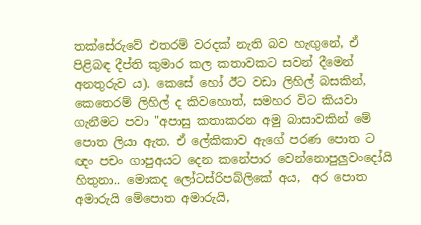තක්සේරුවේ එතරම් වරදක් නැති බව හැඟුනේ, ඒ පිළිබඳ දීප්ති කුමාර කල කතාවකට සවන් දීමෙන් අනතුරුව ය). කෙසේ හෝ ඊට වඩා ලිහිල් බසකින්, කෙතෙරම් ලිහිල් ද කිවහොත්, සමහර විට කියවා ගැනීමට පවා "අපාසු කතාකරන අමු බාසාවකින් මේ පොත ලියා ඇත. ඒ ලේකිකාව ඇගේ පරණ පොත ට ඥං පචං ගාපුඅයට දෙන කනේපාර වෙන්නොපුලුවංදෝයි හිතුනා.. මොකද ලෝටස්රිපබ්ලිකේ අය,  අර පොත අමාරුයි මේපොත අමාරුයි,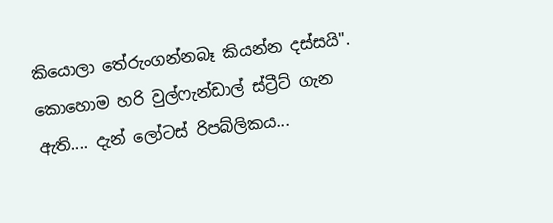කියොලා තේරුංගන්නබෑ කියන්න දස්සයි".  කොහොම හරි වුල්ෆැන්ඩාල් ස්ට්‍රීට් ගැන ඇති.... දැන් ලෝටස් රිපබ්ලිකය...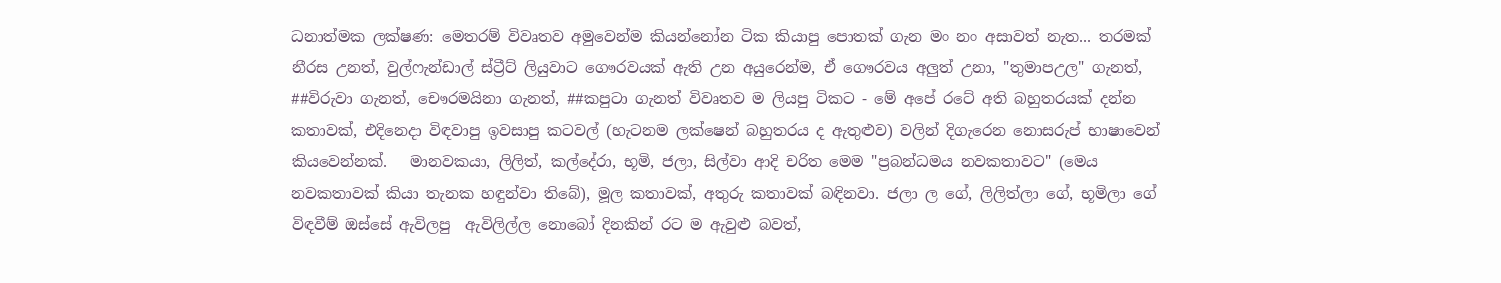ධනාත්මක ලක්ෂණ: මෙතරම් විවෘතව අමුවෙන්ම කියන්නෝන ටික කියාපු පොතක් ගැන මං නං අසාවත් නැත... තරමක් නීරස උනත්, වුල්ෆැන්ඩාල් ස්ට්‍රීට් ලියුවාට ගෞරවයක් ඇති උන අයුරෙන්ම, ඒ ගෞරවය අලුත් උනා, "තුමාපඋල" ගැනත්, ##විරුවා ගැනත්, චෞරමයිනා ගැනත්, ##කපුටා ගැනත් විවෘතව ම ලියපු ටිකට - මේ අපේ රටේ අති බහුතරයක් දන්න කතාවක්, එදිනෙදා විඳවාපු ඉවසාපු කටවල් (හැටනම ලක්ෂෙන් බහුතරය ද ඇතුළුව) වලින් දිගැරෙන නොසරුප් භාෂාවෙන්  කියවෙන්නක්.   මානවකයා, ලිලිත්, කල්දේරා, භූමි, ජලා, සිල්වා ආදි චරිත මෙම "ප්‍රබන්ධමය නවකතාවට" (මෙය නවකතාවක් කියා තැනක හඳුන්වා තිබේ), මූල කතාවක්, අතුරු කතාවක් බඳිනවා. ජලා ල ගේ, ලිලිත්ලා ගේ, භූමිලා ගේ විඳවීම් ඔස්සේ ඇවිලපු  ඇවිලිල්ල නොබෝ දිනකින් රට ම ඇවුළු බවත්,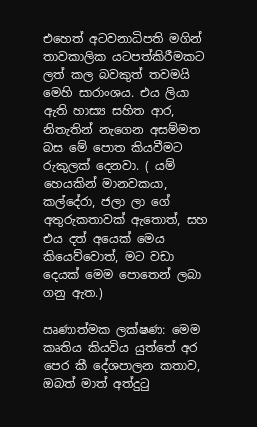එහෙත් අටවනාධිපති මගින් තාවකාලික යටපත්කිරීමකට ලත් කල බවකුත් තවමයි මෙහි සාරාංශය. එය ලියා ඇති හාස්‍ය සහිත ආර, නිතැතින් නැගෙන අසම්මත බස මේ පොත කියවීමට රුකුලක් දෙනවා. ( යම් හෙයකින් මානවකයා, කල්දේරා, ජලා ලා ගේ අතුරුකතාවක් ඇතොත්, සහ එය දත් අයෙක් මෙය කියෙව්වොත්, මට වඩා දෙයක් මෙම පොතෙන් ලබා ගනු ඇත.)

ඍණාත්මක ලක්ෂණ: මෙම කෘතිය කියවිය යුත්තේ අර පෙර කී දේශපාලන කතාව, ඔබත් මාත් අත්දුටු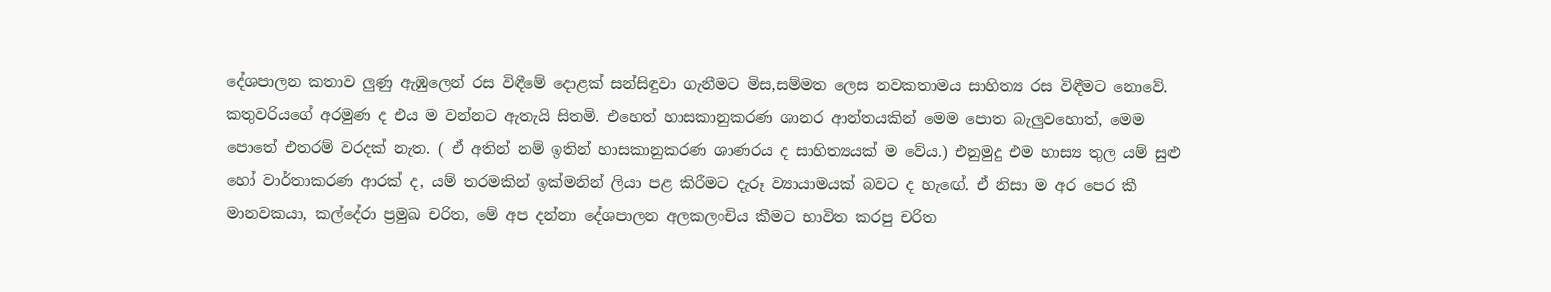දේශපාලන කතාව ලුණු ඇඹුලෙන් රස විඳීමේ දොළක් සන්සිඳුවා ගැනීමට මිස,සම්මත ලෙස නවකතාමය සාහිත්‍ය රස විඳීමට නොවේ. කතුවරියගේ අරමුණ ද එය ම වන්නට ඇතැයි සිතමි. එහෙත් හාසකානුකරණ ශානර ආන්තයකින් මෙම පොත බැලුවහොත්, මෙම පොතේ එතරම් වරදක් නැත. ( ඒ අතින් නම් ඉතින් හාසකානුකරණ ශාණරය ද සාහිත්‍යයක් ම වේය.) එනුමුදු එම හාස්‍ය තුල යම් සුළු හෝ වාර්තාකරණ ආරක් ද, යම් තරමකින් ඉක්මනින් ලියා පළ කිරීමට දැරූ ව්‍යායාමයක් බවට ද හැඟේ. ඒ නිසා ම අර පෙර කී මානවකයා, කල්දේරා ප්‍රමුඛ චරිත, මේ අප දන්නා දේශපාලන අලකලංචිය කීමට භාවිත කරපු චරිත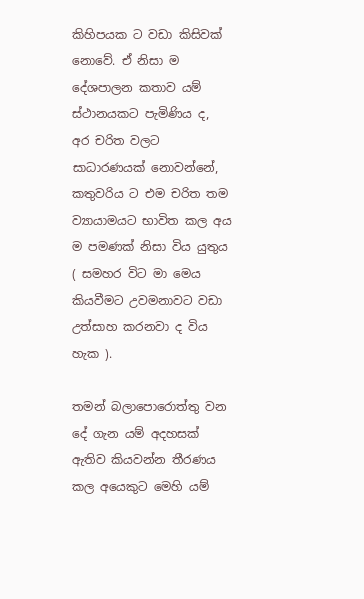කිහිපයක ට වඩා කිසිවක් නොවේ. ඒ නිසා ම දේශපාලන කතාව යම් ස්ථානයකට පැමිණිය ද, අර චරිත වලට සාධාරණයක් නොවන්නේ, කතුවරිය ට එම චරිත තම ව්‍යායාමයට භාවිත කල අය ම පමණක් නිසා විය යුතුය ( සමහර විට මා මෙය කියවීමට උවමනාවට වඩා උත්සාහ කරනවා ද විය හැක ).

තමන් බලාපොරොත්තු වන දේ ගැන යම් අදහසක් ඇතිව කියවන්න තීරණය කල අයෙකුට මෙහි යම්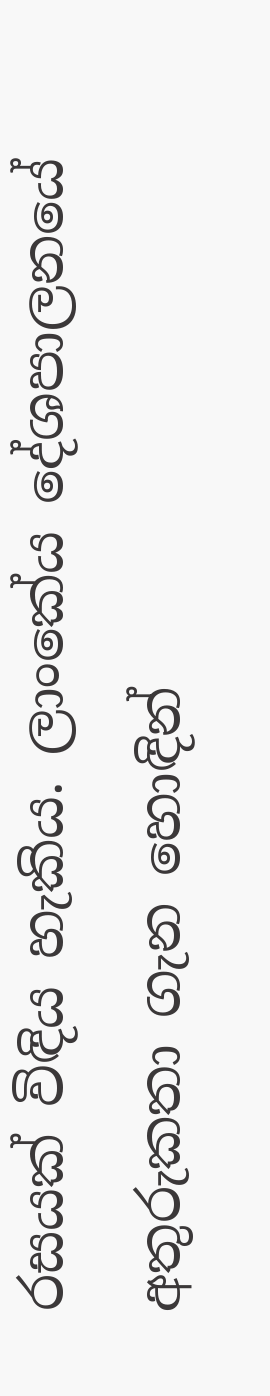රසයක් විඳිය හැකිය. ලාංකේය දේශපාලනයේ අතුරුකතා ගැන හොඳින්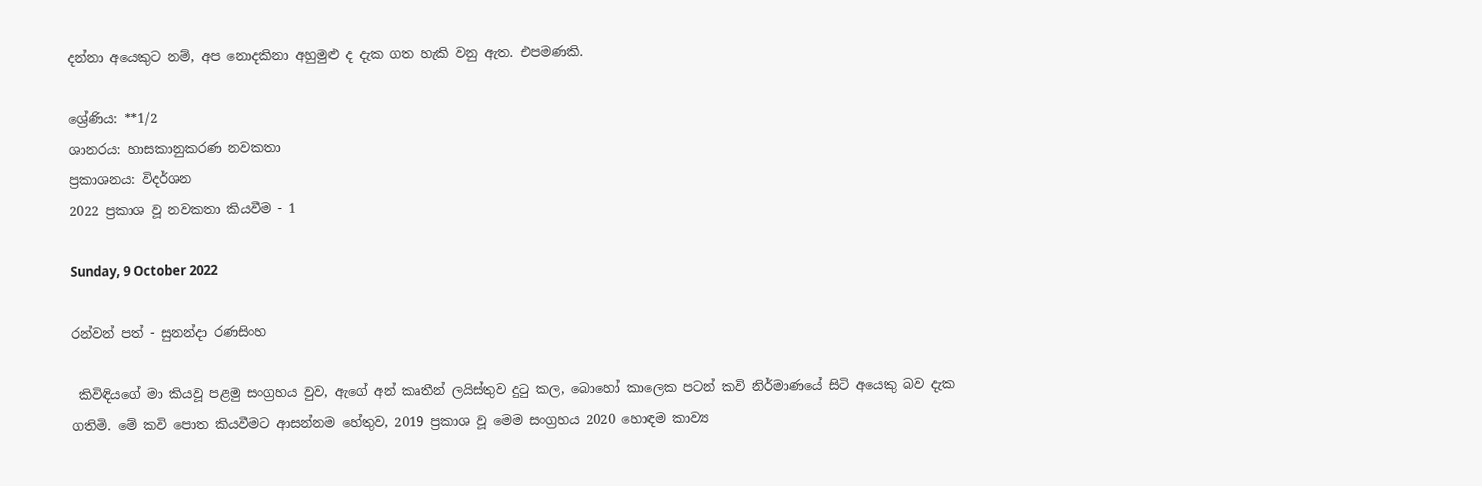දන්නා අයෙකුට නම්, අප නොදකිනා අහුමුළු ද දැක ගත හැකි වනු ඇත. එපමණකි.

ශ්‍රේණිය: **1/2
ශානරය: හාසකානුකරණ නවකතා
ප්‍රකාශනය: විදර්ශන
2022 ප්‍රකාශ වූ නවකතා කියවීම - 1

Sunday, 9 October 2022

රන්වන් පත් - සුනන්දා රණසිංහ

 කිවිඳියගේ මා කියවූ පළමු සංග්‍රහය වුව, ඇගේ අන් කෘතීන් ලයිස්තුව දුටු කල, බොහෝ කාලෙක පටන් කවි නිර්මාණයේ සිටි අයෙකු බව දැක ගතිමි. මේ කවි පොත කියවීමට ආසන්නම හේතුව, 2019 ප්‍රකාශ වූ මෙම සංග්‍රහය 2020 හොඳම කාව්‍ය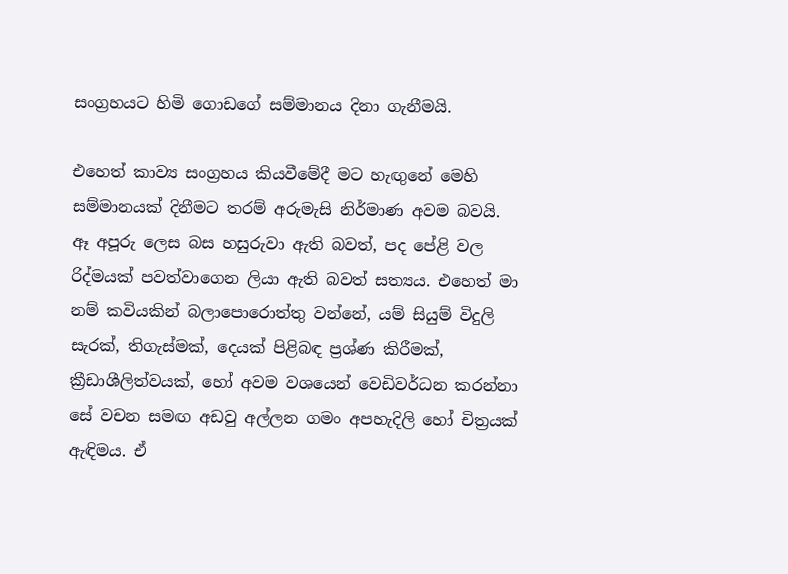සංග්‍රහයට හිමි ගොඩගේ සම්මානය දිනා ගැනීමයි.

එහෙත් කාව්‍ය සංග්‍රහය කියවීමේදී මට හැඟුනේ මෙහි සම්මානයක් දිනීමට තරම් අරුමැසි නිර්මාණ අවම බවයි. ඈ අපූරු ලෙස බස හසුරුවා ඇති බවත්, පද පේළි වල රිද්මයක් පවත්වාගෙන ලියා ඇති බවත් සත්‍යය. එහෙත් මා නම් කවියකින් බලාපොරොත්තු වන්නේ, යම් සියුම් විදුලි සැරක්, තිගැස්මක්, දෙයක් පිළිබඳ ප්‍රශ්ණ කිරීමක්, ක්‍රීඩාශීලිත්වයක්, හෝ අවම වශයෙන් වෙඩිවර්ධන කරන්නා සේ වචන සමඟ අඩවු අල්ලන ගමං අපහැදිලි හෝ චිත්‍රයක් ඇඳිමය. ඒ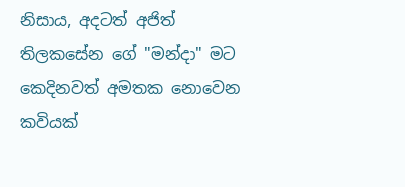නිසාය, අදටත් අජිත් තිලකසේන ගේ "මන්දා" මට කෙදිනවත් අමතක නොවෙන කවියක්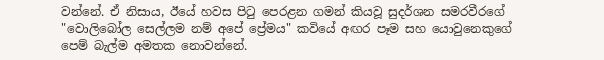වන්නේ. ඒ නිසාය, ඊයේ හවස පිටු පෙරළන ගමන් කියවූ සුදර්ශන සමරවීරගේ "වොලිබෝල සෙල්ලම නම් අපේ ප්‍රේමය" කවියේ අඟර පෑම සහ යොවුනෙකුගේ  පෙම් බැල්ම අමතක නොවන්නේ.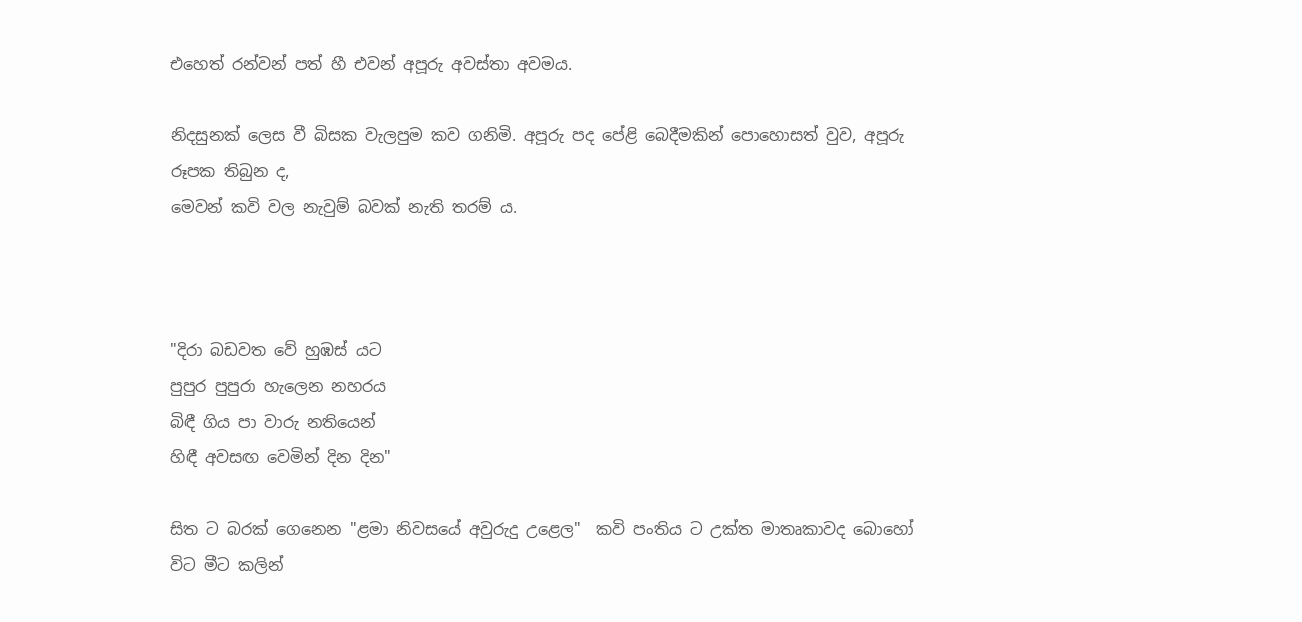එහෙත් රන්වන් පත් හී එවන් අපූරු අවස්තා අවමය.

නිදසුනක් ලෙස වී බිසක වැලපුම කව ගනිමි. අපූරු පද පේළි බෙදීමකින් පොහොසත් වුව, අපූරු රූපක තිබුන ද,
මෙවන් කවි වල නැවුම් බවක් නැති තරම් ය.



"දිරා බඩවත වේ හුඹස් යට
පුපුර පුපුරා හැලෙන නහරය
බිඳී ගිය පා වාරු නතියෙන්
හිඳී අවසඟ වෙමින් දින දින"

සිත ට බරක් ගෙනෙන "ළමා නිවසයේ අවුරුදු උළෙල"  කවි පංතිය ට උක්ත මාතෘකාවද බොහෝ විට මීට කලින්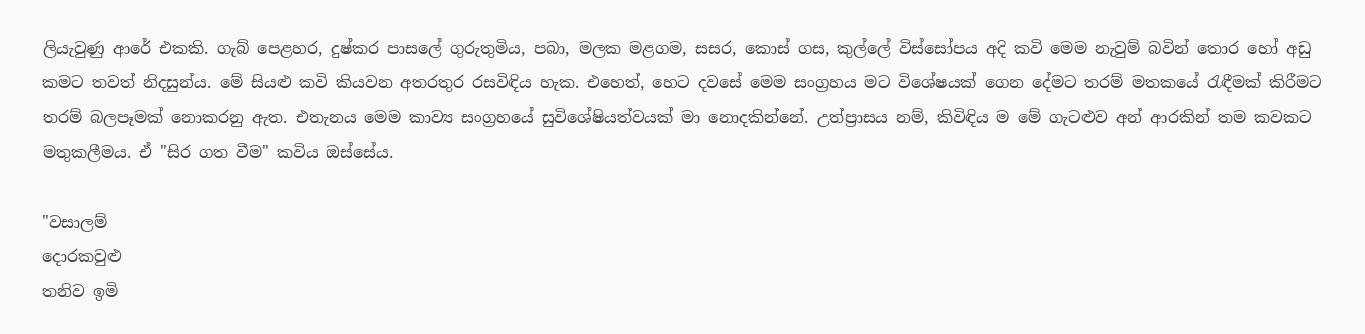ලියැවුණු ආරේ එකකි. ගැබ් පෙළහර, දුෂ්කර පාසලේ ගුරුතුමිය, පබා, මලක මළගම, සසර, කොස් ගස, කුල්ලේ විස්සෝපය අදි කවි මෙම නැවුම් බවින් තොර හෝ අඩු කමට තවත් නිදසුන්ය. මේ සියළු කවි කියවන අතරතුර රසවිඳිය හැක. එහෙත්, හෙට දවසේ මෙම සංග්‍රහය මට විශේෂයක් ගෙන දේමට තරම් මතකයේ රැඳීමක් කිරීමට තරම් බලපෑමක් නොකරනු ඇත. එතැනය මෙම කාව්‍ය සංග්‍රහයේ සුවිශේෂියත්වයක් මා නොදකින්නේ. උත්ප්‍රාසය නම්, කිවිඳිය ම මේ ගැටළුව අන් ආරකින් තම කවකට මතුකලීමය. ඒ "සිර ගත වීම" කවිය ඔස්සේය.

"වසාලම්
දොරකවුළු
තනිව ඉමි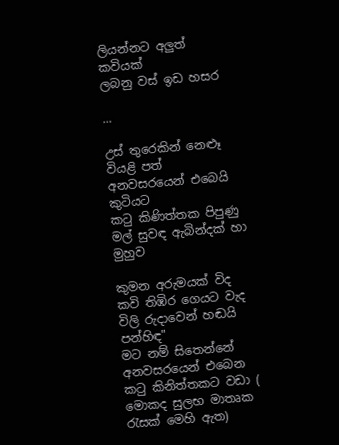ලියන්නට අලුත් කවියක්
ලබනු වස් ඉඩ හසර

...

උස් තුරෙකින් නෙළූ
වියළි පත්
අනවසරයෙන් එබෙයි කුටියට
කටු කිණිත්තක පිපුණු
මල් සුවඳ ඇබින්දක් හා මුහුව

කුමන අරුමයක් විද
කවි තිඹිර ගෙයට වැද
විලි රුදාවෙන් හඬයි
පන්හිඳ"
මට නම් සිතෙන්නේ අනවසරයෙන් එබෙන කටු කිනිත්තකට වඩා ( මොකද සුලභ මාතෘක රැසක් මෙහි ඇත)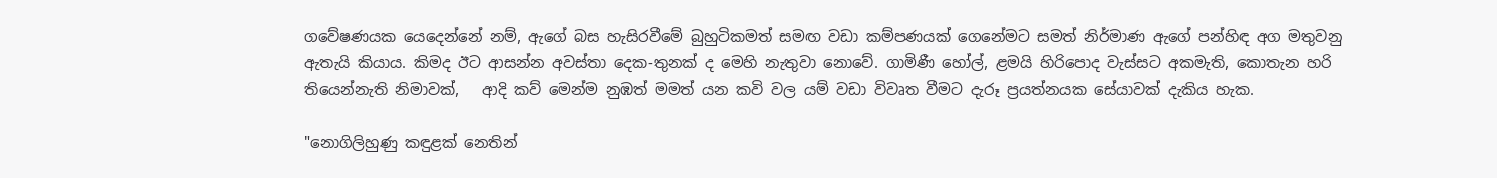ගවේෂණයක යෙදෙන්නේ නම්, ඇගේ බස හැසිරවීමේ බුහුටිකමත් සමඟ වඩා කම්පණයක් ගෙනේමට සමත් නිර්මාණ ඇගේ පන්හිඳ අග මතුවනු ඇතැයි කියාය. කිමද ඊට ආසන්න අවස්තා දෙක-තුනක් ද මෙහි නැතුවා නොවේ. ගාමිණී හෝල්, ළමයි හිරිපොද වැස්සට අකමැති, කොතැන හරි තියෙන්නැති නිමාවක්,   ආදි කව් මෙන්ම නුඹත් මමත් යන කවි වල යම් වඩා විවෘත වීමට දැරූ ප්‍රයත්නයක සේයාවක් දැකිය හැක.

"නොගිලිහුණු කඳුළක් නෙතින්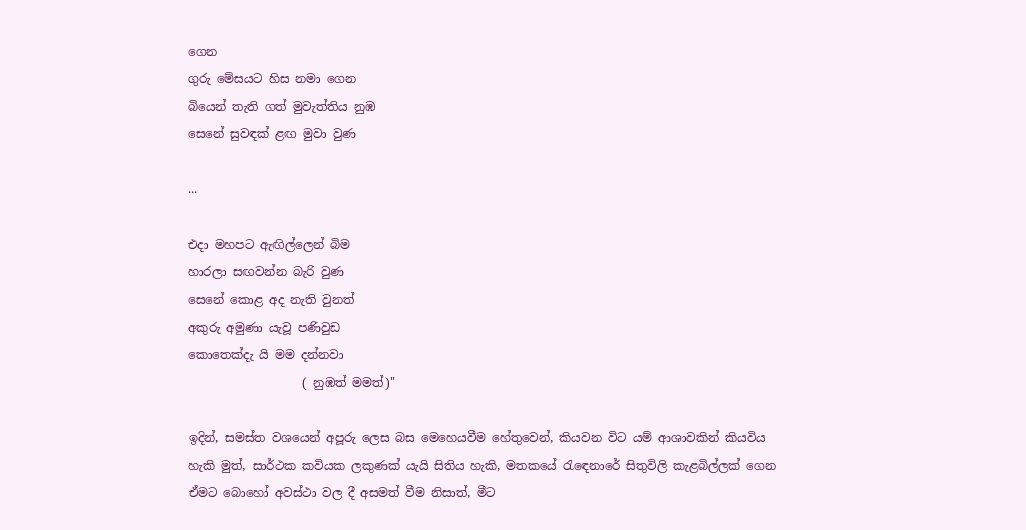ගෙන
ගුරු මේසයට හිස නමා ගෙන
බියෙන් තැති ගත් මුවැත්තිය නුඹ
සෙනේ සුවඳක් ළඟ මුවා වුණ

...

එදා මහපට ඇඟිල්ලෙන් බිම
හාරලා සඟවන්න බැරි වුණ
සෙනේ කොළ අද නැති වුනත්
අකුරු අමුණා යැවූ පණිවුඩ
කොතෙක්දැ යි මම දන්නවා
                   ( නුඹත් මමත්)"

ඉදින්, සමස්ත වශයෙන් අපූරු ලෙස බස මෙහෙයවීම හේතුවෙන්, කියවන විට යම් ආශාවකින් කියවිය හැකි මුත්, සාර්ථක කවියක ලකුණක් යැයි සිතිය හැකි, මතකයේ රැඳෙනාරේ සිතුවිලි කැළබිල්ලක් ගෙන ඒමට බොහෝ අවස්ථා වල දී අසමත් වීම නිසාත්, මීට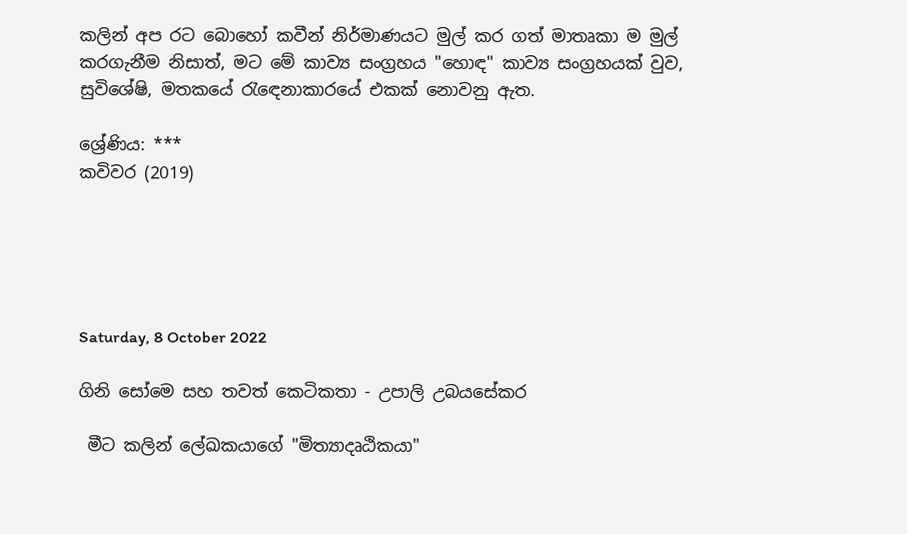කලින් අප රට බොහෝ කවීන් නිර්මාණයට මුල් කර ගත් මාතෘකා ම මුල් කරගැනීම නිසාත්, මට මේ කාව්‍ය සංග්‍රහය "හොඳ" කාව්‍ය සංග්‍රහයක් වුව, සුවිශේෂි, මතකයේ රැඳෙනාකාරයේ එකක් නොවනු ඇත.

ශ්‍රේණිය: ***
කවිවර (2019)





Saturday, 8 October 2022

ගිනි සෝමෙ සහ තවත් කෙටිකතා - උපාලි උබයසේකර

 මීට කලින් ලේඛකයාගේ "මිත්‍යාදෘඨිකයා"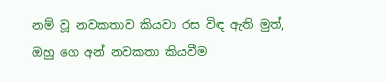නම් වූ නවකතාව කියවා රස විඳ ඇති මුත්, ඔහු ගෙ අන් නවකතා කියවීම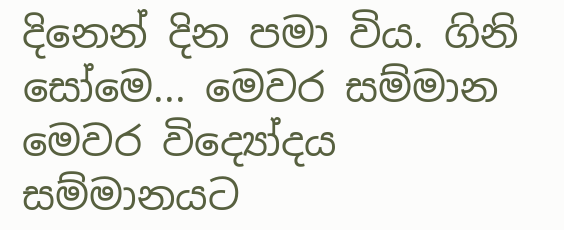දිනෙන් දින පමා විය. ගිනි සෝමෙ... මෙවර සම්මාන මෙවර විද්‍යෝදය සම්මානයට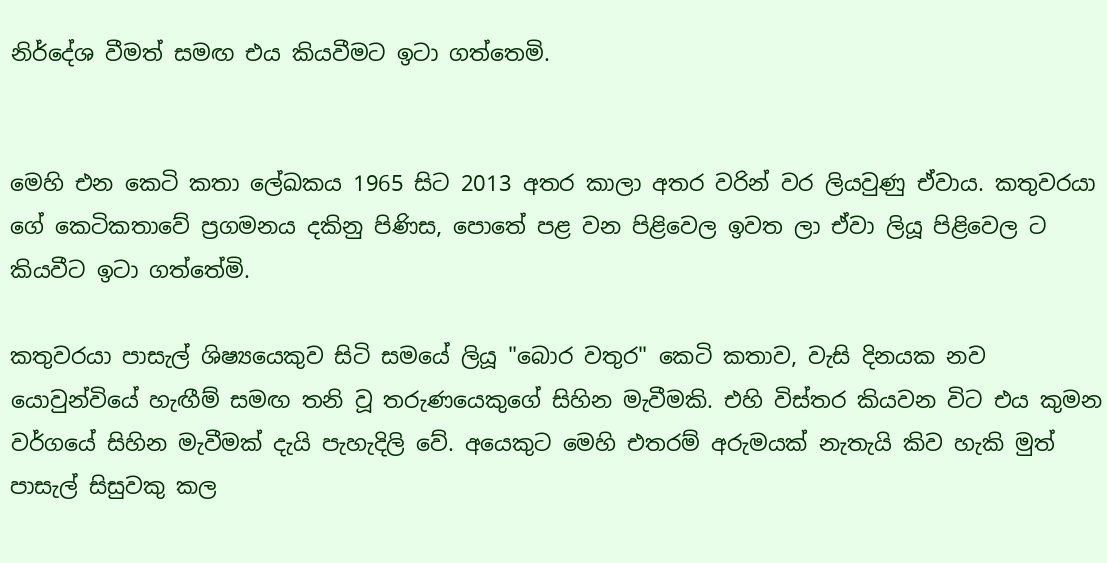නිර්දේශ වීමත් සමඟ එය කියවීමට ඉටා ගත්තෙමි.


මෙහි එන කෙටි කතා ලේඛකය 1965 සිට 2013 අතර කාලා අතර වරින් වර ලියවුණු ඒවාය. කතුවරයා ගේ කෙටිකතාවේ ප්‍රගමනය දකිනු පිණිස, පොතේ පළ වන පිළිවෙල ඉවත ලා ඒවා ලියූ පිළිවෙල ට කියවීට ඉටා ගත්තේමි.

කතුවරයා පාසැල් ශිෂ්‍යයෙකුව සිටි සමයේ ලියූ "බොර වතුර" කෙටි කතාව, වැසි දිනයක නව යොවුන්වියේ හැඟීම් සමඟ තනි වූ තරුණයෙකුගේ සිහින මැවීමකි. එහි විස්තර කියවන විට එය කුමන වර්ගයේ සිහින මැවීමක් දැයි පැහැදිලි වේ. අයෙකුට මෙහි එතරම් අරුමයක් නැතැයි කිව හැකි මුත් පාසැල් සිසුවකු කල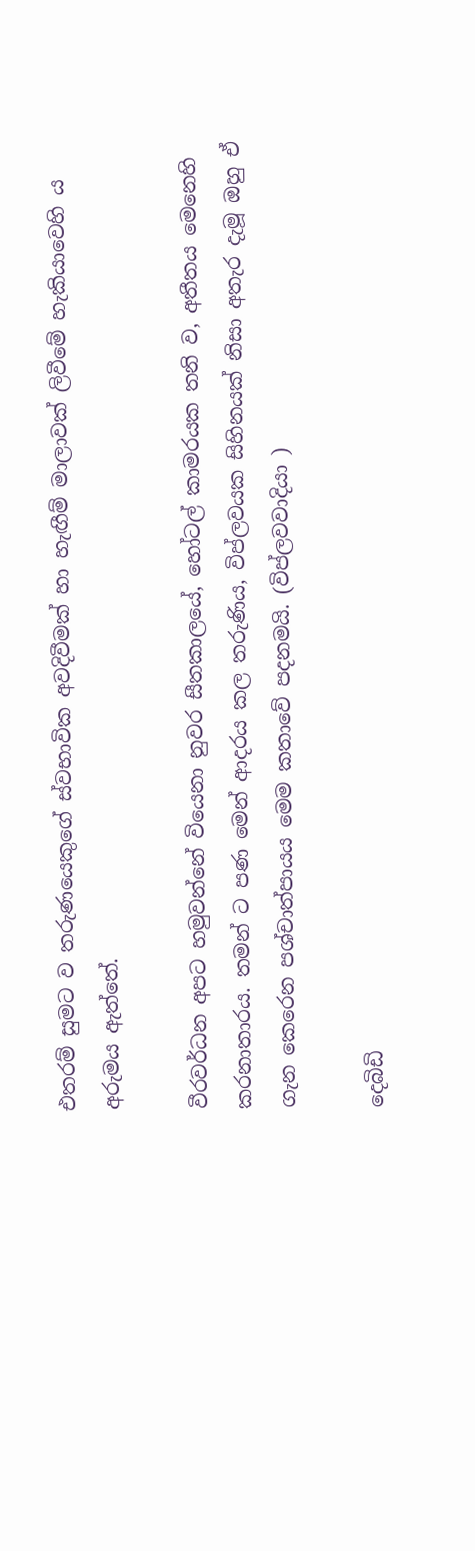එතරම් සුමට ව තරුණයෙකුගේ ස්වභාවික අවදිවීමක් හා හැඟීම් මාලාවක් ලිවීමේ හැකියාවෙහි ය අරුමය ඇත්තේ.

වීරවර්ධන අපට හමුවන්නේ වියෙනා නුවර සීතකාලයේ, හෝටල් කාමරයක තනි ව, අතීතය මෙනෙහි කරනාතාරය. තමන් ට පණ මෙන් ආදරය කල තරුණිය, විප්ලවයක සිහිනයක් නිසා අතැර දැමූ ඔහු ඒ ගැන කෙරෙන පශ්චාත්පායය මෙම කතාවේ පදනමයි. (විප්ලවවාදියා )

දෙබිඩි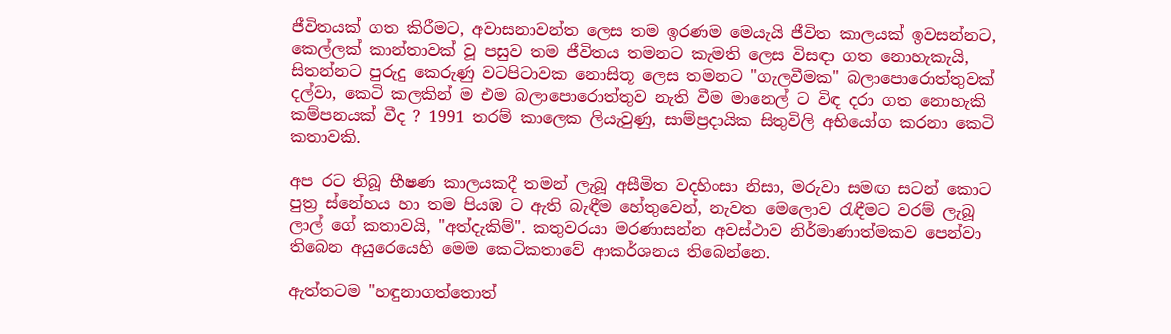ජීවිතයක් ගත කිරීමට, අවාසනාවන්ත ලෙස තම ඉරණම මෙයැයි ජීවිත කාලයක් ඉවසන්නට, කෙල්ලක් කාන්තාවක් වූ පසුව තම ජීවිතය තමනට කැමති ලෙස විසඳා ගත නොහැකැයි, සිතන්නට පුරුදු කෙරුණු වටපිටාවක නොසිතූ ලෙස තමනට "ගැලවීමක" බලාපොරොත්තුවක් දල්වා, කෙටි කලකින් ම එම බලාපොරොත්තුව නැති වීම මානෙල් ට විඳ දරා ගත නොහැකි කම්පනයක් වීද ? 1991 තරම් කාලෙක ලියැවුණු, සාම්ප්‍රදායික සිතුවිලි අභියෝග කරනා කෙටි කතාවකි.

අප රට තිබූ භීෂණ කාලයකදී තමන් ලැබූ අසීමිත වදහිංසා නිසා, මරුවා සමඟ සටන් කොට පුත්‍ර ස්නේහය හා තම පියඹ ට ඇති බැඳීම හේතුවෙන්, නැවත මෙලොව රැඳීමට වරම් ලැබූ ලාල් ගේ කතාවයි, "අත්දැකිම්". කතුවරයා මරණාසන්න අවස්ථාව නිර්මාණාත්මකව පෙන්වා තිබෙන අයුරෙයෙහි මෙම කෙටිකතාවේ ආකර්ශනය තිබෙන්නෙ.

ඇත්තටම "හඳුනාගත්තොත්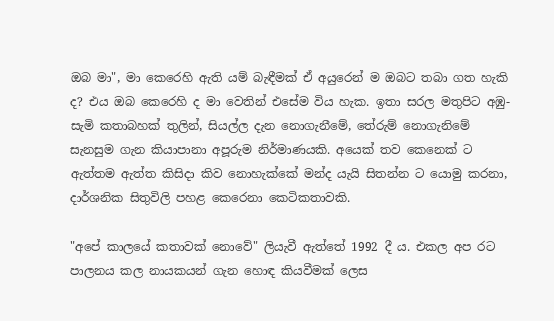ඔබ මා", මා කෙරෙහි ඇති යම් බැඳීමක් ඒ අයුරෙන් ම ඔබට තබා ගත හැකි ද? එය ඔබ කෙරෙහි ද මා වෙතින් එසේම විය හැක. ඉතා සරල මතුපිට අඹු-සැමි කතාබහක් තුලින්, සියල්ල දැන නොගැනීමේ, තේරුම් නොගැනිමේ සැනසුම ගැන කියාපානා අපූරුම නිර්මාණයකි. අයෙක් තව කෙනෙක් ට ඇත්තම ඇත්ත කිසිදා කිව නොහැක්කේ මන්ද යැයි සිතන්න ට යොමු කරනා, දාර්ශනික සිතුවිලි පහළ කෙරෙනා කෙටිකතාවකි.

"අපේ කාලයේ කතාවක් නොවේ" ලියැවී ඇත්තේ 1992 දී ය. එකල අප රට පාලනය කල නායකයන් ගැන හොඳ කියවීමක් ලෙස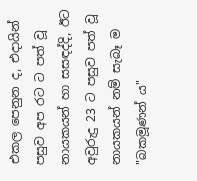එකල පෙනුන ද, එදායින් පසුව අප රට ට පත් වූ නායකයන් හා සසඳද්දි, ඊට අවුරුදු 23 ට පසුව පත් වූ නායකයන් නම් සැබෑ ම "බකමූණන් ය"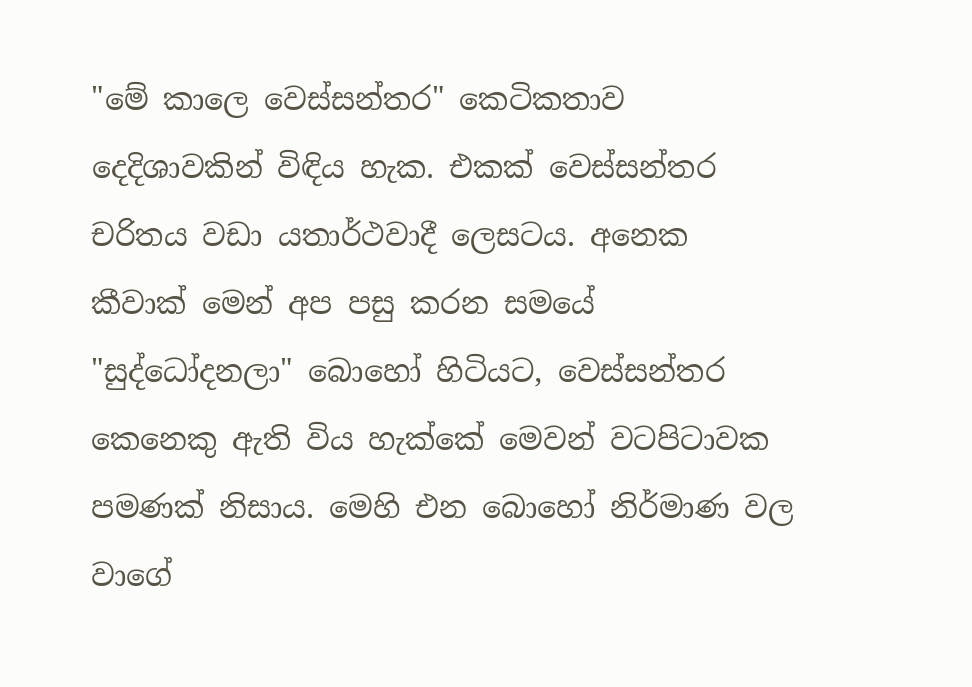"මේ කාලෙ වෙස්සන්තර" කෙටිකතාව දෙදිශාවකින් විඳිය හැක. එකක් වෙස්සන්තර චරිතය වඩා යතාර්ථවාදී ලෙසටය. අනෙක කීවාක් මෙන් අප පසු කරන සමයේ "සුද්ධෝදනලා" බොහෝ හිටියට, වෙස්සන්තර කෙනෙකු ඇති විය හැක්කේ මෙවන් වටපිටාවක පමණක් නිසාය. මෙහි එන බොහෝ නිර්මාණ වල වාගේ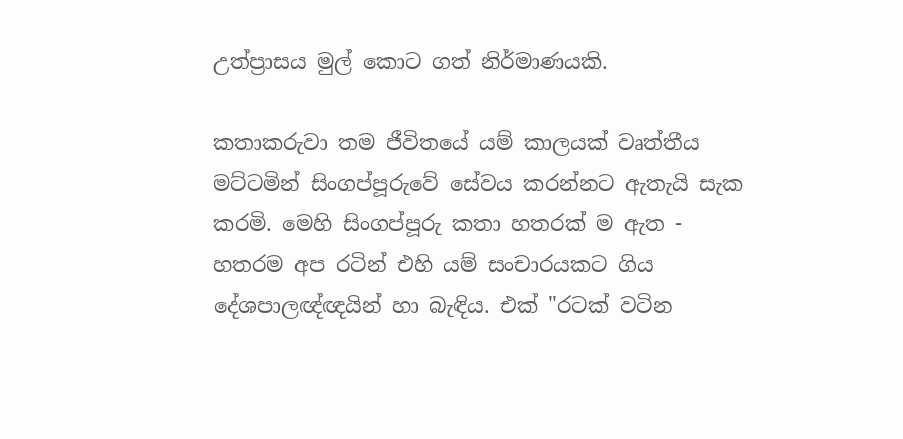උත්ප්‍රාසය මුල් කොට ගත් නිර්මාණයකි.

කතාකරුවා තම ජීවිතයේ යම් කාලයක් වෘත්තීය මට්ටමින් සිංගප්පූරුවේ සේවය කරන්නට ඇතැයි සැක කරමි. මෙහි සිංගප්පූරු කතා හතරක් ම ඇත - හතරම අප රටින් එහි යම් සංචාරයකට ගිය දේශපාලඥ්ඥයින් හා බැඳිය. එක් "රටක් වටින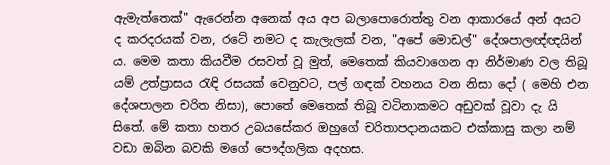ඇමැත්තෙක්" ඇරෙන්න අනෙක් අය අප බලාපොරොත්තු වන ආකාරයේ අන් අයට ද කරදරයක් වන, රටේ නමට ද කැලැලක් වන, "අපේ මොඩල්" දේශපාලඥ්ඥයින් ය. මෙම කතා කියවීම රසවත් වූ මුත්, මෙතෙක් කියවාගෙන ආ නිර්මාණ වල තිබූ යම් උත්ප්‍රාසය රැඳි රසයක් වෙනුවට, පල් ගඳක් වහනය වන නිසා දෝ ( මෙහි එන දේශපාලන චරිත නිසා), පොතේ මෙතෙක් තිබූ වටිනාකමට අඩුවක් වූවා දැ යි සිතේ. මේ කතා හතර උබයසේකර ඔහුගේ චරිතාපදානයකට එක්කාසු කලා නම් වඩා ඔබින බවකි මගේ පෞද්ගලික අදහස.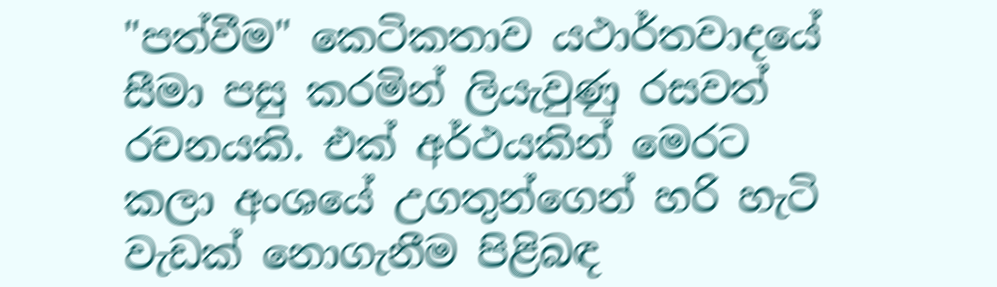"පත්වීම" කෙටිකතාව යථාර්තවාදයේ සීමා පසු කරමින් ලියැවුණු රසවත් රචනයකි. එක් අර්ථයකින් මෙරට කලා අංශයේ උගතුන්ගෙන් හරි හැටි වැඩක් නොගැනීම පිළිබඳ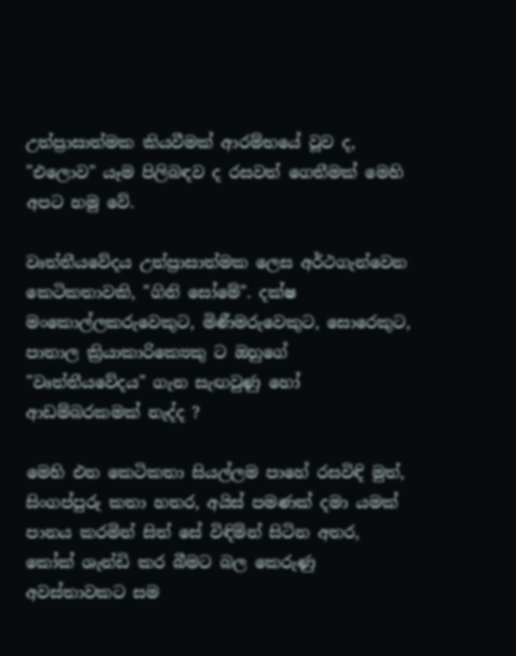උත්ප්‍රාසාත්මක කියවීමක් ආරම්භයේ වූව ද, "එලොව" යෑම පිලිබඳව ද රසවත් ගෙතීමක් මෙහි අපට හමු වේ.

වෘත්තීයවේදය උත්ප්‍රාසාත්මක ලෙස අර්ථගැන්වෙන කෙටිකතාවකි, "ගිනි සෝමේ". දක්ෂ මංකොල්ලකරුවෙකුට, මිණීමරුවෙකුට, සොරෙකුට, පාතාල ක්‍රියාකාරික්‍යෙකු ට ඔහුගේ "වෘත්තීයවේදය" ගැන සැඟවුණු හෝ ආඩම්බරකමක් නැද්ද ?

මෙහි එන කෙටිකතා සියල්ලම පාහේ රසවිඳි මුත්, සිංගප්පුරු කතා හතර, අයිස් පමණක් දමා යමක් පානය කරමින් සිත් සේ විඳිමින් සිටින අතර, කෝක් ශැන්ඩි කර බීමට බල කෙරුණු අවස්තාවකට සම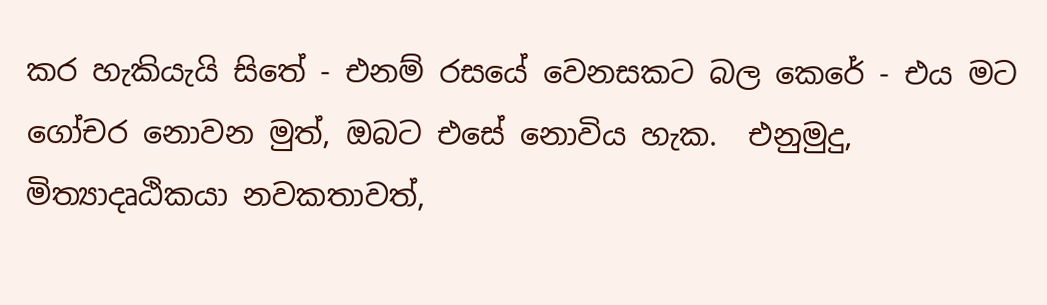කර හැකියැයි සිතේ - එනම් රසයේ වෙනසකට බල කෙරේ - එය මට ගෝචර නොවන මුත්, ඔබට එසේ නොවිය හැක.  එනුමුදු, මිත්‍යාදෘඨිකයා නවකතාවත්,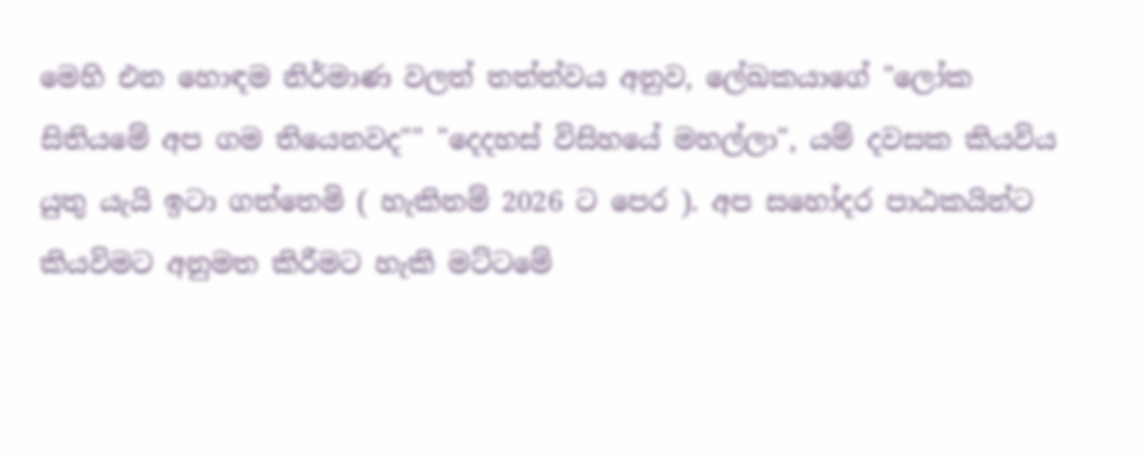මෙහි එන හොඳම නිර්මාණ වලත් තත්ත්වය අනුව, ලේඛකයාගේ "ලෝක සිතියමේ අප ගම තියෙනවද"" "දෙදහස් විසිහයේ මහල්ලා", යම් දවසක කියවිය යුතු යැයි ඉටා ගත්තෙමි ( හැකිනම් 2026 ට පෙර ). අප සහෝදර පාඨකයින්ට කියවිමට අනුමත කිරීමට හැකි මට්ටමේ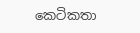කෙටිකතා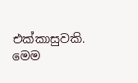එක්කාසුවකි. මෙම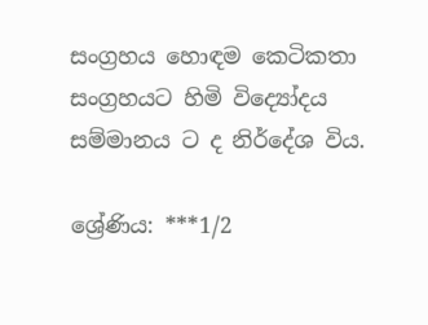සංග්‍රහය හොඳම කෙටිකතා සංග්‍රහයට හිමි විද්‍යෝදය සම්මානය ට ද නිර්දේශ විය.

ශ්‍රේණිය: ***1/2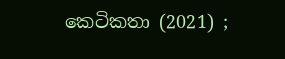කෙටිකතා (2021) ;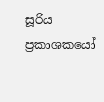සූරිය ප්‍රකාශකයෝ